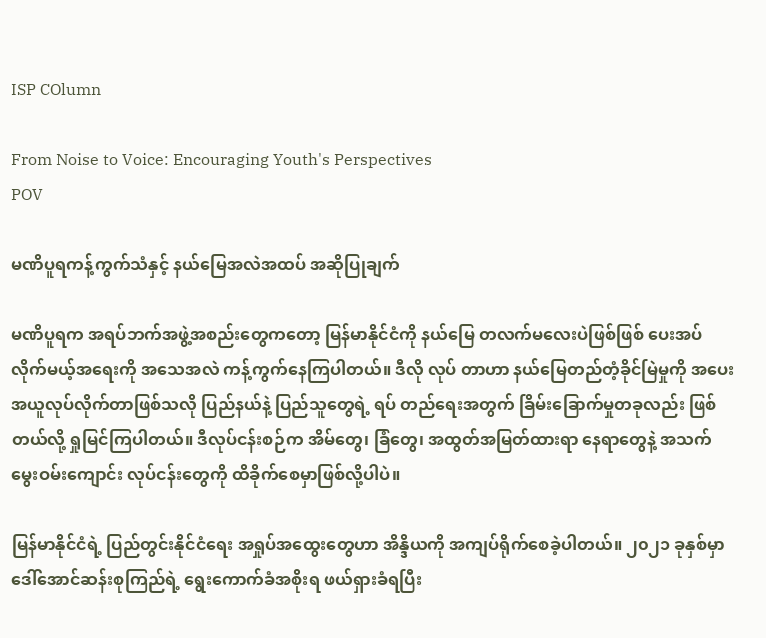ISP COlumn

From Noise to Voice: Encouraging Youth's Perspectives
POV

မဏိပူရကန့်ကွက်သံနှင့် နယ်မြေအလဲအထပ် အဆိုပြုချက်

မဏိပူရက အရပ်ဘက်အဖွဲ့အစည်းတွေကတော့ မြန်မာနိုင်ငံကို နယ်မြေ တလက်မလေးပဲဖြစ်ဖြစ် ပေးအပ်လိုက်မယ့်အရေးကို အသေအလဲ ကန့်ကွက်နေကြပါတယ်။ ဒီလို လုပ် တာဟာ နယ်မြေတည်တံ့ခိုင်မြဲမှုကို အပေးအယူလုပ်လိုက်တာဖြစ်သလို ပြည်နယ်နဲ့ ပြည်သူတွေရဲ့ ရပ် တည်ရေးအတွက် ခြိမ်းခြောက်မှုတခုလည်း ဖြစ်တယ်လို့ ရှုမြင်ကြပါတယ်။ ဒီလုပ်ငန်းစဉ်က အိမ်တွေ၊ ခြံတွေ၊ အထွတ်အမြတ်ထားရာ နေရာတွေနဲ့ အသက်မွေးဝမ်းကျောင်း လုပ်ငန်းတွေကို ထိခိုက်စေမှာဖြစ်လို့ပါပဲ။

မြန်မာနိုင်ငံရဲ့ ပြည်တွင်းနိုင်ငံရေး အရှုပ်အထွေးတွေဟာ အိန္ဒိယကို အကျပ်ရိုက်စေခဲ့ပါတယ်။ ၂၀၂၁ ခုနှစ်မှာ ဒေါ်အောင်ဆန်းစုကြည်ရဲ့ ရွေးကောက်ခံအစိုးရ ဖယ်ရှားခံရပြီး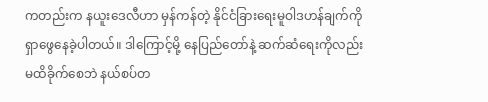ကတည်းက နယူးဒေလီဟာ မှန်ကန်တဲ့ နိုင်ငံခြားရေးမူဝါဒဟန်ချက်ကို ရှာဖွေနေခဲ့ပါတယ်။ ဒါကြောင့်မို့ နေပြည်တော်နဲ့ ဆက်ဆံရေးကိုလည်း မထိခိုက်စေဘဲ နယ်စပ်တ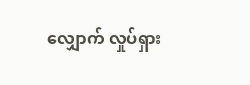လျှောက် လှုပ်ရှား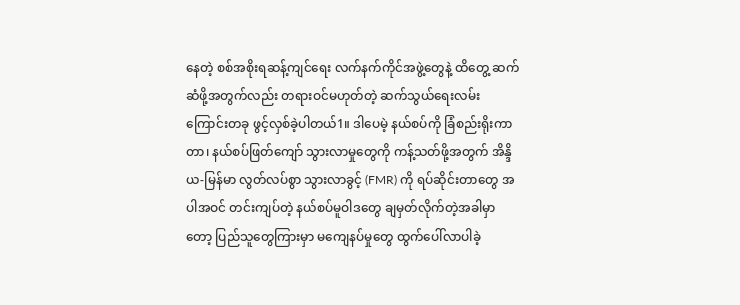နေတဲ့ စစ်အစိုးရဆန့်ကျင်ရေး လက်နက်ကိုင်အဖွဲ့တွေနဲ့ ထိတွေ့ ဆက်ဆံဖို့အတွက်လည်း တရားဝင်မဟုတ်တဲ့ ဆက်သွယ်ရေးလမ်းကြောင်းတခု ဖွင့်လှစ်ခဲ့ပါတယ်1။ ဒါပေမဲ့ နယ်စပ်ကို ခြံစည်းရိုးကာတာ၊ နယ်စပ်ဖြတ်ကျော် သွားလာမှုတွေကို ကန့်သတ်ဖို့အတွက် အိန္ဒိယ-မြန်မာ လွတ်လပ်စွာ သွားလာခွင့် (FMR) ကို ရပ်ဆိုင်းတာတွေ အပါအဝင် တင်းကျပ်တဲ့ နယ်စပ်မူဝါဒတွေ ချမှတ်လိုက်တဲ့အခါမှာတော့ ပြည်သူတွေကြားမှာ မကျေနပ်မှုတွေ ထွက်ပေါ်လာပါခဲ့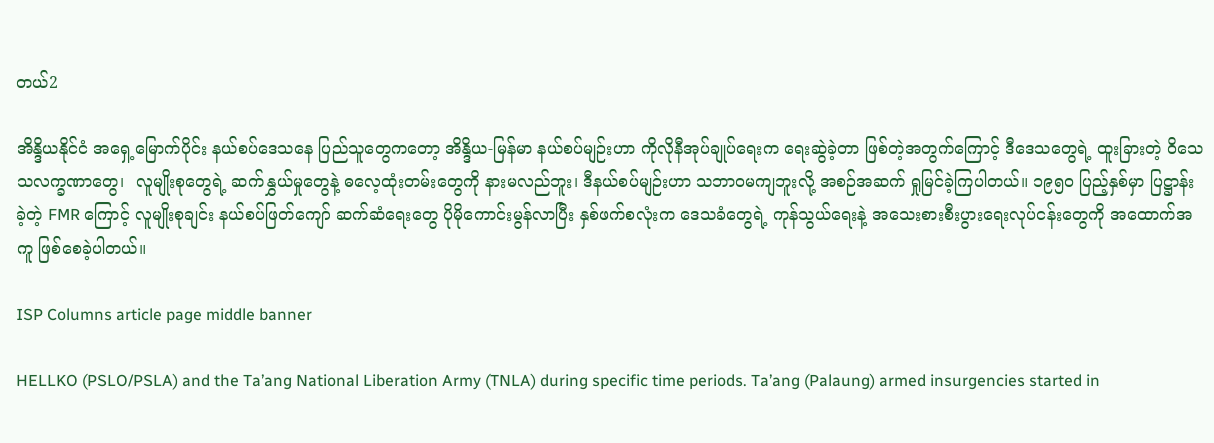တယ်2

အိန္ဒိယနိုင်ငံ အရှေ့မြောက်ပိုင်း နယ်စပ်ဒေသနေ ပြည်သူတွေကတော့ အိန္ဒိယ-မြန်မာ နယ်စပ်မျဉ်းဟာ ကိုလိုနီအုပ်ချုပ်ရေးက ရေးဆွဲခဲ့တာ ဖြစ်တဲ့အတွက်ကြောင့် ဒီဒေသတွေရဲ့ ထူးခြားတဲ့ ဝိသေသလက္ခဏာတွေ၊  လူမျိုးစုတွေရဲ့ ဆက်နွှယ်မှုတွေနဲ့ ဓလေ့ထုံးတမ်းတွေကို နားမလည်ဘူး၊ ဒီနယ်စပ်မျဉ်းဟာ သဘာဝမကျဘူးလို့ အစဉ်အဆက် ရှုမြင်ခဲ့ကြပါတယ်။ ၁၉၅၀ ပြည့်နှစ်မှာ ပြဋ္ဌာန်းခဲ့တဲ့ FMR ကြောင့် လူမျိုးစုချင်း နယ်စပ်ဖြတ်ကျော် ဆက်ဆံရေးတွေ ပိုမိုကောင်းမွန်လာပြီး နှစ်ဖက်စလုံးက ဒေသခံတွေရဲ့ ကုန်သွယ်ရေးနဲ့ အသေးစားစီးပွားရေးလုပ်ငန်းတွေကို အထောက်အကူ ဖြစ်စေခဲ့ပါတယ်။

ISP Columns article page middle banner

HELLKO (PSLO/PSLA) and the Ta’ang National Liberation Army (TNLA) during specific time periods. Ta’ang (Palaung) armed insurgencies started in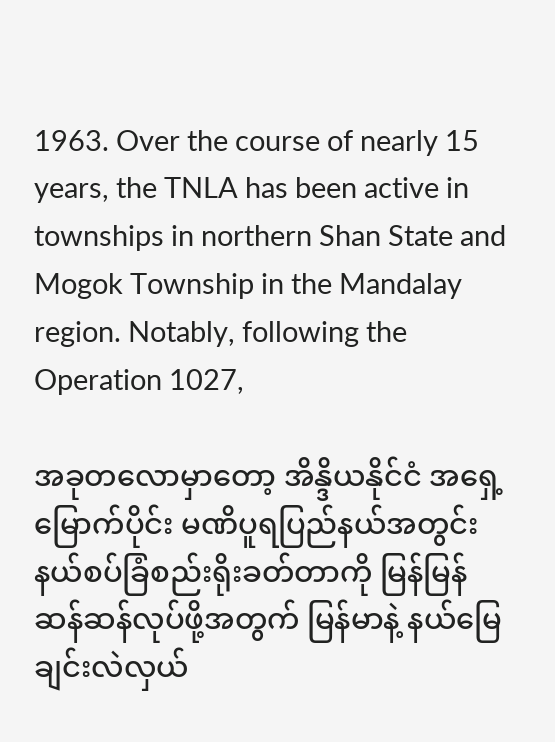1963. Over the course of nearly 15 years, the TNLA has been active in townships in northern Shan State and Mogok Township in the Mandalay region. Notably, following the Operation 1027,

အခုတလောမှာတော့ အိန္ဒိယနိုင်ငံ အရှေ့မြောက်ပိုင်း မဏိပူရပြည်နယ်အတွင်း နယ်စပ်ခြံစည်းရိုးခတ်တာကို မြန်မြန်ဆန်ဆန်လုပ်ဖို့အတွက် မြန်မာနဲ့ နယ်မြေချင်းလဲလှယ်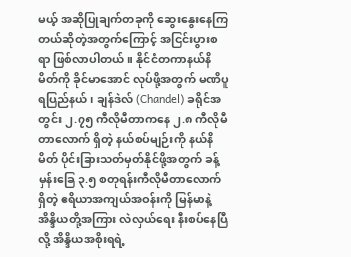မယ့် အဆိုပြုချက်တခုကို ဆွေးနွေးနေကြတယ်ဆိုတဲ့အတွက်ကြောင့် အငြင်းပွားစရာ ဖြစ်လာပါတယ်။ နိုင်ငံတကာနယ်နိမိတ်ကို ခိုင်မာအောင် လုပ်ဖို့အတွက် မဏိပူရပြည်နယ်၊ ချန်ဒဲလ် (Chandel) ခရိုင်အတွင်း ၂.၇၅ ကီလိုမီတာကနေ ၂.၈ ကီလိုမီတာလောက် ရှိတဲ့ နယ်စပ်မျဉ်းကို နယ်နိမိတ် ပိုင်းခြားသတ်မှတ်နိုင်ဖို့အတွက် ခန့်မှန်းခြေ ၃.၅ စတုရန်းကီလိုမီတာလောက်ရှိတဲ့ ဧရိယာအကျယ်အဝန်းကို မြန်မာနဲ့ အိန္ဒိယတို့အကြား လဲလှယ်ရေး နီးစပ်နေပြီလို့ အိန္ဒိယအစိုးရရဲ့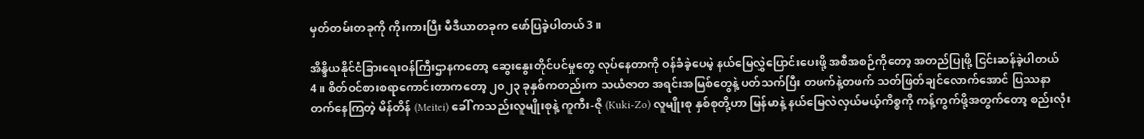မှတ်တမ်းတခုကို ကိုးကားပြီး မီဒီယာတခုက ဖော်ပြခဲ့ပါတယ်3။

အိန္ဒိယနိုင်ငံခြားရေးဝန်ကြီးဌာနကတော့ ဆွေးနွေးတိုင်ပင်မှုတွေ လုပ်နေတာကို ဝန်ခံခဲ့ပေမဲ့ နယ်မြေလွှဲပြောင်းပေးဖို့ အစီအစဉ်ကိုတော့ အတည်ပြုဖို့ ငြင်းဆန်ခဲ့ပါတယ်4။ စိတ်ဝင်စားစရာကောင်းတာကတော့ ၂၀၂၃ ခုနှစ်ကတည်းက သယံဇာတ အရင်းအမြစ်တွေနဲ့ ပတ်သက်ပြီး တဖက်နဲ့တဖက် သတ်ဖြတ်ချင်လောက်အောင် ပြဿနာတက်နေကြတဲ့ မိန်တိန် (Meitei) ခေါ် ကသည်းလူမျိုးစုနဲ့ ကူကီး-ဇို (Kuki-Zo) လူမျိုးစု နှစ်စုတို့ဟာ မြန်မာနဲ့ နယ်မြေလဲလှယ်မယ့်ကိစ္စကို ကန့်ကွက်ဖို့အတွက်တော့ စည်းလုံး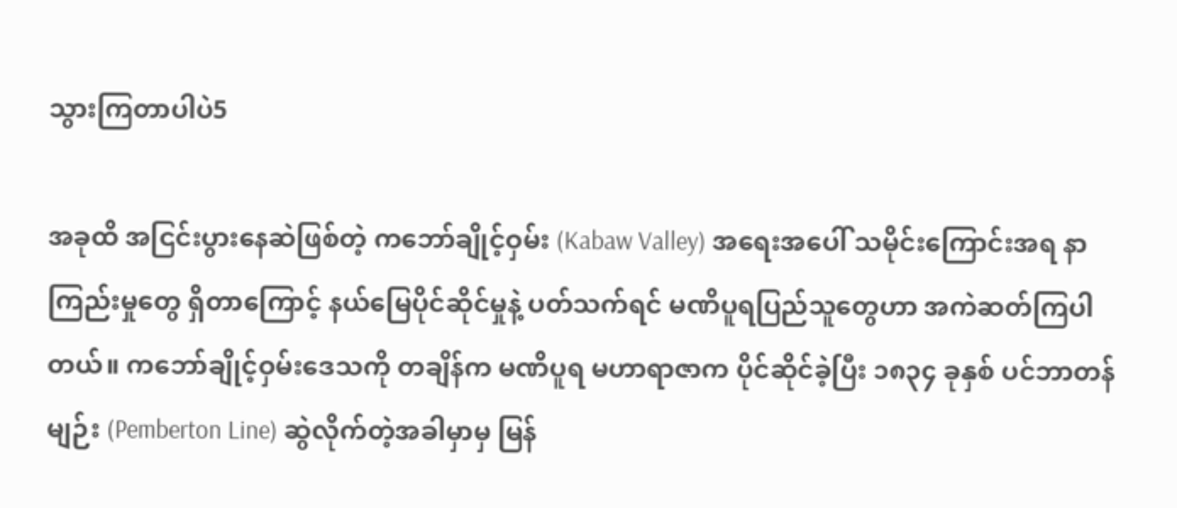သွားကြတာပါပဲ5

အခုထိ အငြင်းပွားနေဆဲဖြစ်တဲ့ ကဘော်ချိုင့်ဝှမ်း (Kabaw Valley) အရေးအပေါ် သမိုင်းကြောင်းအရ နာကြည်းမှုတွေ ရှိတာကြောင့် နယ်မြေပိုင်ဆိုင်မှုနဲ့ ပတ်သက်ရင် မဏိပူရပြည်သူတွေဟာ အကဲဆတ်ကြပါတယ်။ ကဘော်ချိုင့်ဝှမ်းဒေသကို တချိန်က မဏိပူရ မဟာရာဇာက ပိုင်ဆိုင်ခဲ့ပြီး ၁၈၃၄ ခုနှစ် ပင်ဘာတန်မျဉ်း (Pemberton Line) ဆွဲလိုက်တဲ့အခါမှာမှ မြန်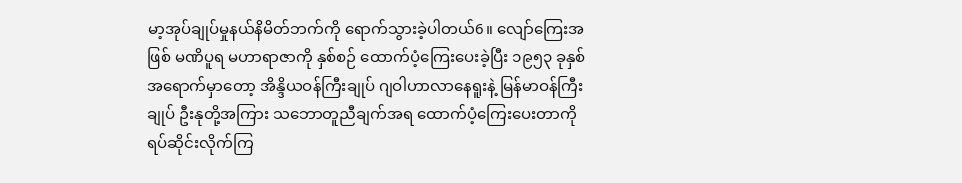မာ့အုပ်ချုပ်မှုနယ်နိမိတ်ဘက်ကို ရောက်သွားခဲ့ပါတယ်6။ လျော်ကြေးအဖြစ် မဏိပူရ မဟာရာဇာကို နှစ်စဉ် ထောက်ပံ့ကြေးပေးခဲ့ပြီး ၁၉၅၃ ခုနှစ်အရောက်မှာတော့ အိန္ဒိယဝန်ကြီးချုပ် ဂျဝါဟာလာနေရူးနဲ့ မြန်မာဝန်ကြီးချုပ် ဦးနုတို့အကြား သဘောတူညီချက်အရ ထောက်ပံ့ကြေးပေးတာကို ရပ်ဆိုင်းလိုက်ကြ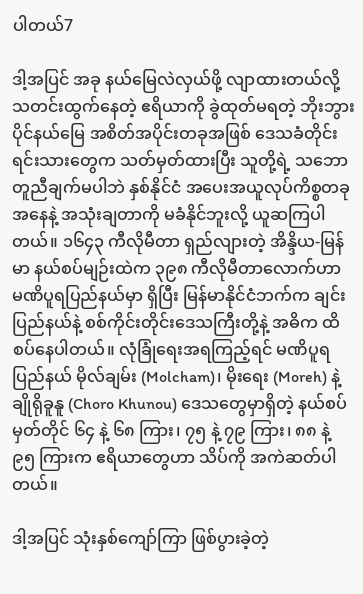ပါတယ်7

ဒါ့အပြင် အခု နယ်မြေလဲလှယ်ဖို့ လျာထားတယ်လို့ သတင်းထွက်နေတဲ့ ဧရိယာကို ခွဲထုတ်မရတဲ့ ဘိုးဘွားပိုင်နယ်မြေ အစိတ်အပိုင်းတခုအဖြစ် ဒေသခံတိုင်းရင်းသားတွေက သတ်မှတ်ထားပြီး သူတို့ရဲ့ သဘောတူညီချက်မပါဘဲ နှစ်နိုင်ငံ အပေးအယူလုပ်ကိစ္စတခုအနေနဲ့ အသုံးချတာကို မခံနိုင်ဘူးလို့ ယူဆကြပါတယ်။ ၁၆၄၃ ကီလိုမီတာ ရှည်လျားတဲ့ အိန္ဒိယ-မြန်မာ နယ်စပ်မျဉ်းထဲက ၃၉၈ ကီလိုမီတာလောက်ဟာ မဏိပူရပြည်နယ်မှာ ရှိပြီး မြန်မာနိုင်ငံဘက်က ချင်းပြည်နယ်နဲ့ စစ်ကိုင်းတိုင်းဒေသကြီးတို့နဲ့ အဓိက ထိစပ်နေပါတယ်။ လုံခြုံရေးအရကြည့်ရင် မဏိပူရပြည်နယ် မိုလ်ချမ်း (Molcham)၊ မိုးရေး (Moreh) နဲ့ ချိုရိုခူနူ (Choro Khunou) ဒေသတွေမှာရှိတဲ့ နယ်စပ်မှတ်တိုင် ၆၄ နဲ့ ၆၈ ကြား၊ ၇၅ နဲ့ ၇၉ ကြား၊ ၈၈ နဲ့ ၉၅ ကြားက ဧရိယာတွေဟာ သိပ်ကို အကဲဆတ်ပါတယ်။

ဒါ့အပြင် သုံးနှစ်ကျော်ကြာ ဖြစ်ပွားခဲ့တဲ့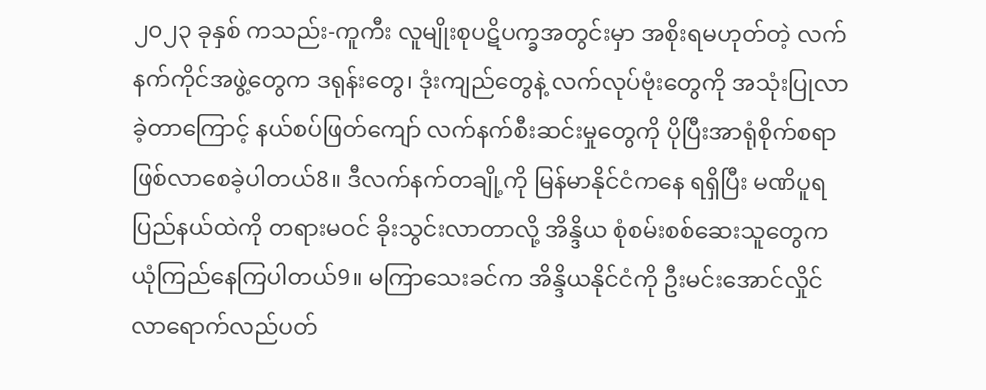၂၀၂၃ ခုနှစ် ကသည်း-ကူကီး လူမျိုးစုပဋိပက္ခအတွင်းမှာ အစိုးရမဟုတ်တဲ့ လက်နက်ကိုင်အဖွဲ့တွေက ဒရုန်းတွေ၊ ဒုံးကျည်တွေနဲ့ လက်လုပ်ဗုံးတွေကို အသုံးပြုလာခဲ့တာကြောင့် နယ်စပ်ဖြတ်ကျော် လက်နက်စီးဆင်းမှုတွေကို ပိုပြီးအာရုံစိုက်စရာ ဖြစ်လာစေခဲ့ပါတယ်8။ ဒီလက်နက်တချို့ကို မြန်မာနိုင်ငံကနေ ရရှိပြီး မဏိပူရပြည်နယ်ထဲကို တရားမဝင် ခိုးသွင်းလာတာလို့ အိန္ဒိယ စုံစမ်းစစ်ဆေးသူတွေက ယုံကြည်နေကြပါတယ်9။ မကြာသေးခင်က အိန္ဒိယနိုင်ငံကို ဦးမင်းအောင်လှိုင် လာရောက်လည်ပတ်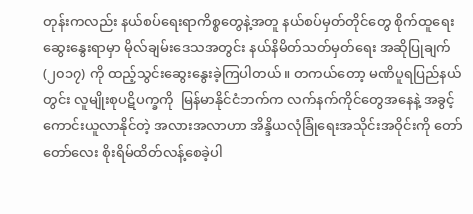တုန်းကလည်း နယ်စပ်ရေးရာကိစ္စတွေနဲ့အတူ နယ်စပ်မှတ်တိုင်တွေ စိုက်ထူရေး ဆွေးနွေးရာမှာ မိုလ်ချမ်းဒေသအတွင်း နယ်နိမိတ်သတ်မှတ်ရေး အဆိုပြုချက် (၂၀၁၇) ကို ထည့်သွင်းဆွေးနွေးခဲ့ကြပါတယ်။ တကယ်တော့ မဏိပူရပြည်နယ်တွင်း လူမျိုးစုပဋိပက္ခကို  မြန်မာနိုင်ငံဘက်က လက်နက်ကိုင်တွေအနေနဲ့ အခွင့်ကောင်းယူလာနိုင်တဲ့ အလားအလာဟာ အိန္ဒိယလုံခြုံရေးအသိုင်းအဝိုင်းကို တော်တော်လေး စိုးရိမ်ထိတ်လန့်စေခဲ့ပါ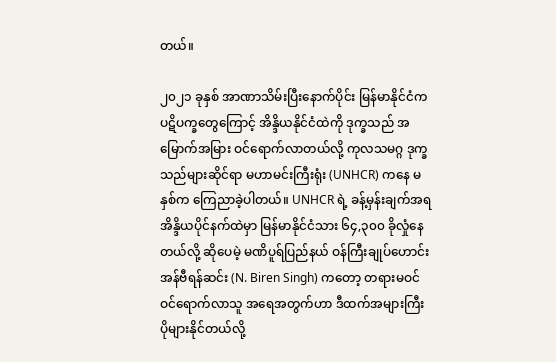တယ်။

၂၀၂၁ ခုနှစ် အာဏာသိမ်းပြီးနောက်ပိုင်း မြန်မာနိုင်ငံက ပဋိပက္ခတွေကြောင့် အိန္ဒိယနိုင်ငံထဲကို ဒုက္ခသည် အမြောက်အမြား ဝင်ရောက်လာတယ်လို့ ကုလသမဂ္ဂ ဒုက္ခသည်များဆိုင်ရာ မဟာမင်းကြီးရုံး (UNHCR) ကနေ မနှစ်က ကြေညာခဲ့ပါတယ်။ UNHCR ရဲ့ ခန့်မှန်းချက်အရ အိန္ဒိယပိုင်နက်ထဲမှာ မြန်မာနိုင်ငံသား ၆၄,၃၀၀ ခိုလှုံနေတယ်လို့ ဆိုပေမဲ့ မဏိပူရ်ပြည်နယ် ဝန်ကြီးချုပ်ဟောင်း အန်ဗီရန်ဆင်း (N. Biren Singh) ကတော့ တရားမဝင် ဝင်ရောက်လာသူ အရေအတွက်ဟာ ဒီထက်အများကြီး ပိုများနိုင်တယ်လို့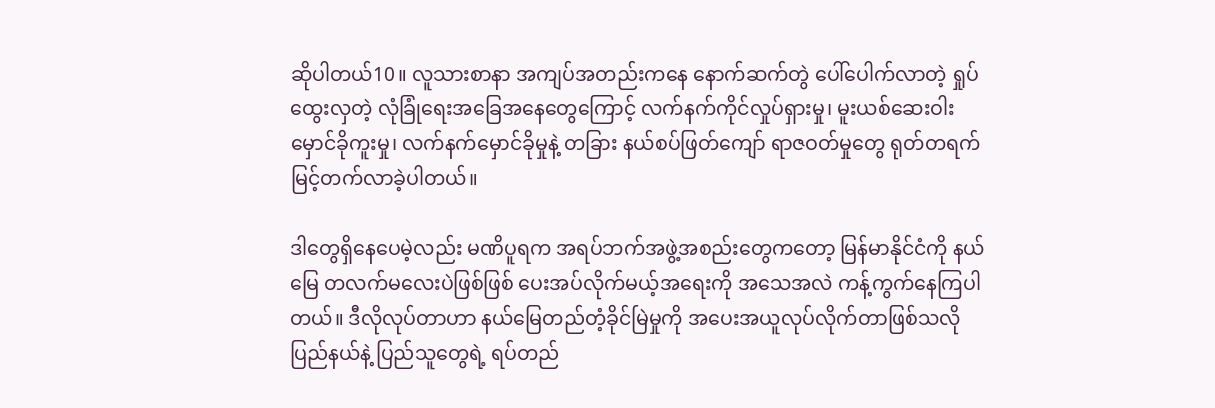ဆိုပါတယ်10။ လူသားစာနာ အကျပ်အတည်းကနေ နောက်ဆက်တွဲ ပေါ်ပေါက်လာတဲ့ ရှုပ်ထွေးလှတဲ့ လုံခြုံရေးအခြေအနေတွေကြောင့် လက်နက်ကိုင်လှုပ်ရှားမှု၊ မူးယစ်ဆေးဝါး မှောင်ခိုကူးမှု၊ လက်နက်မှောင်ခိုမှုနဲ့ တခြား နယ်စပ်ဖြတ်ကျော် ရာဇဝတ်မှုတွေ ရုတ်တရက် မြင့်တက်လာခဲ့ပါတယ်။

ဒါတွေရှိနေပေမဲ့လည်း မဏိပူရက အရပ်ဘက်အဖွဲ့အစည်းတွေကတော့ မြန်မာနိုင်ငံကို နယ်မြေ တလက်မလေးပဲဖြစ်ဖြစ် ပေးအပ်လိုက်မယ့်အရေးကို အသေအလဲ ကန့်ကွက်နေကြပါတယ်။ ဒီလိုလုပ်တာဟာ နယ်မြေတည်တံ့ခိုင်မြဲမှုကို အပေးအယူလုပ်လိုက်တာဖြစ်သလို ပြည်နယ်နဲ့ ပြည်သူတွေရဲ့ ရပ်တည်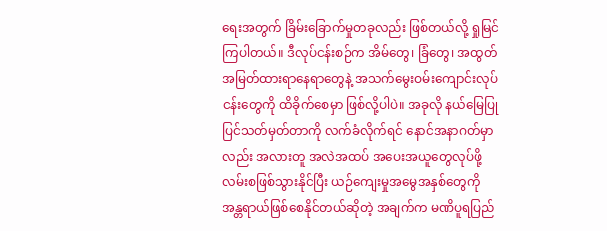ရေးအတွက် ခြိမ်းခြောက်မှုတခုလည်း ဖြစ်တယ်လို့ ရှုမြင်ကြပါတယ်။ ဒီလုပ်ငန်းစဉ်က အိမ်တွေ၊ ခြံတွေ၊ အထွတ်အမြတ်ထားရာနေရာတွေနဲ့ အသက်မွေးဝမ်းကျောင်းလုပ်ငန်းတွေကို ထိခိုက်စေမှာ ဖြစ်လို့ပါပဲ။ အခုလို နယ်မြေပြုပြင်သတ်မှတ်တာကို လက်ခံလိုက်ရင် နောင်အနာဂတ်မှာလည်း အလားတူ အလဲအထပ် အပေးအယူတွေလုပ်ဖို့ လမ်းစဖြစ်သွားနိုင်ပြီး ယဉ်ကျေးမှုအမွေအနှစ်တွေကို အန္တရာယ်ဖြစ်စေနိုင်တယ်ဆိုတဲ့ အချက်က မဏိပူရပြည်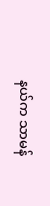နယ်က သာမန်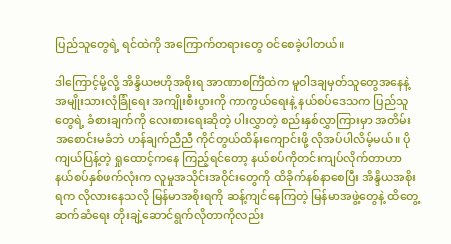ပြည်သူတွေရဲ့ ရင်ထဲကို အကြောက်တရားတွေ ဝင်စေခဲ့ပါတယ်။

ဒါကြောင့်မို့လို့ အိန္ဒိယဗဟိုအစိုးရ အာဏာစင်္ကြံထဲက မူဝါဒချမှတ်သူတွေအနေနဲ့ အမျိုးသားလုံခြုံရေး အကျိုးစီးပွားကို ကာကွယ်ရေးနဲ့ နယ်စပ်ဒေသက ပြည်သူတွေရဲ့ ခံစားချက်ကို လေးစားရေးဆိုတဲ့ ပါးလွှာတဲ့ စည်းနှစ်လွှာကြားမှာ အတိမ်းအစောင်းမခံဘဲ ဟန်ချက်ညီညီ ကိုင်တွယ်ထိန်းကျောင်းဖို့ လိုအပ်ပါလိမ့်မယ်။ ပိုကျယ်ပြန့်တဲ့ ရှုထောင့်ကနေ ကြည့်ရင်တော့ နယ်စပ်ကိုတင်းကျပ်လိုက်တာဟာ နယ်စပ်နှစ်ဖက်လုံးက လူမှုအသိုင်းအဝိုင်းတွေကို ထိခိုက်နစ်နာစေပြီး အိန္ဒိယအစိုးရက လိုလားနေသလို မြန်မာအစိုးရကို ဆန့်ကျင်နေကြတဲ့ မြန်မာအဖွဲ့တွေနဲ့ ထိတွေ့ဆက်ဆံရေး တိုးချဲ့ဆောင်ရွက်လိုတာကိုလည်း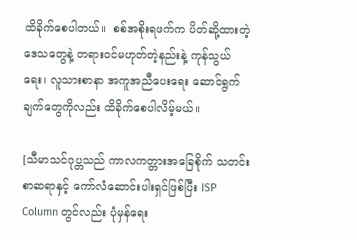ထိခိုက်စေပါတယ်။  စစ်အစိုးရဖက်က ပိတ်ဆို့ထားတဲ့ ဒေသတွေနဲ့ တရားဝင်မဟုတ်တဲ့နည်းနဲ့ ကုန်သွယ်ရေး၊ လူသားစာနာ အကူအညီပေးရေး ဆောင်ရွက်ချက်တွေကိုလည်း ထိခိုက်စေပါလိမ့်မယ်။

[သီမာသင်ဂုပ္တသည် ကာလကတ္တားအခြေစိုက် သတင်းစာဆရာနှင့် ကော်လံဆောင်းပါးရှင်ဖြစ်ပြီး ISP Column တွင်လည်း ပုံမှန်ရေး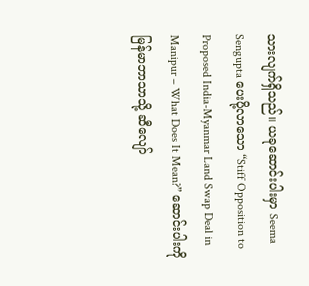သားလျက်ရှိသည်။ ယခုဆောင်းပါးမှာ Seema Sengupta ပေးပို့လာသော “Stiff Opposition to Proposed India-Myanmar Land Swap Deal in Manipur – What Does It Mean?” ဆောင်းပါးကို မြန်မာဘာသာသို့ ဆီလျော်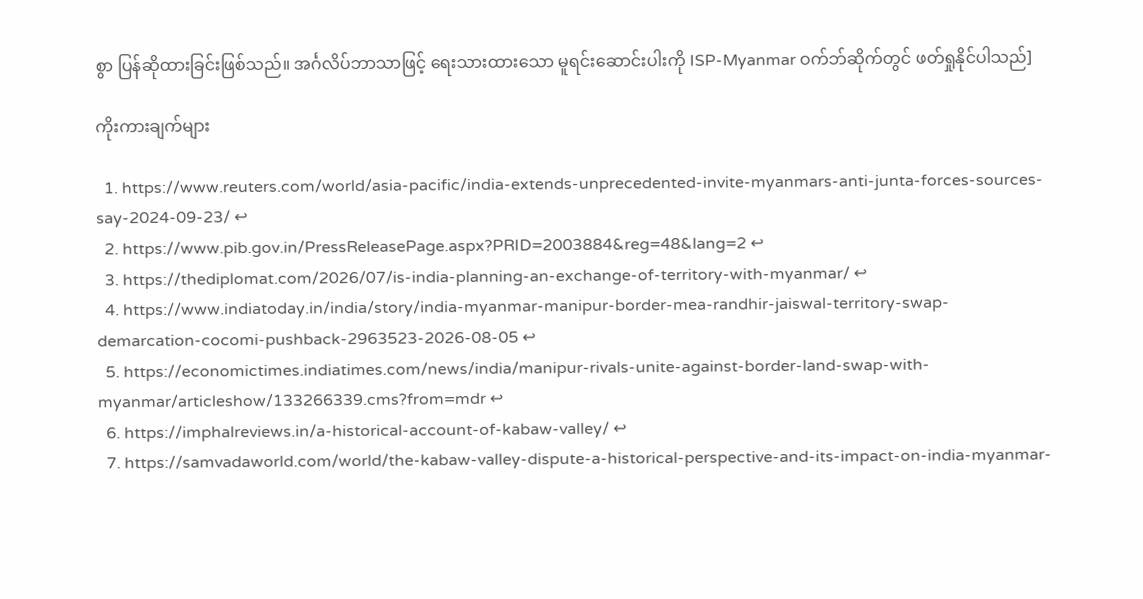စွာ ပြန်ဆိုထားခြင်းဖြစ်သည်။ အင်္ဂလိပ်ဘာသာဖြင့် ရေးသားထားသော မူရင်းဆောင်းပါးကို ISP-Myanmar ဝက်ဘ်ဆိုက်တွင် ဖတ်ရှုနိုင်ပါသည်]

ကိုးကားချက်များ

  1. https://www.reuters.com/world/asia-pacific/india-extends-unprecedented-invite-myanmars-anti-junta-forces-sources-say-2024-09-23/ ↩
  2. https://www.pib.gov.in/PressReleasePage.aspx?PRID=2003884&reg=48&lang=2 ↩
  3. https://thediplomat.com/2026/07/is-india-planning-an-exchange-of-territory-with-myanmar/ ↩
  4. https://www.indiatoday.in/india/story/india-myanmar-manipur-border-mea-randhir-jaiswal-territory-swap-demarcation-cocomi-pushback-2963523-2026-08-05 ↩
  5. https://economictimes.indiatimes.com/news/india/manipur-rivals-unite-against-border-land-swap-with-myanmar/articleshow/133266339.cms?from=mdr ↩
  6. https://imphalreviews.in/a-historical-account-of-kabaw-valley/ ↩
  7. https://samvadaworld.com/world/the-kabaw-valley-dispute-a-historical-perspective-and-its-impact-on-india-myanmar-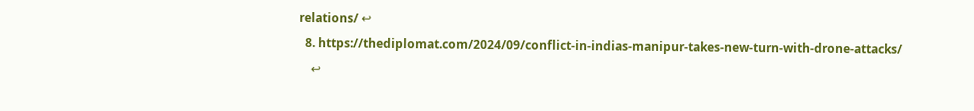relations/ ↩
  8. https://thediplomat.com/2024/09/conflict-in-indias-manipur-takes-new-turn-with-drone-attacks/
    ↩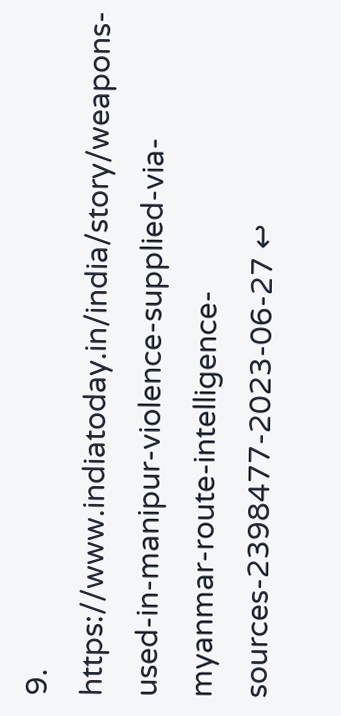9. https://www.indiatoday.in/india/story/weapons-used-in-manipur-violence-supplied-via-myanmar-route-intelligence-sources-2398477-2023-06-27 ↩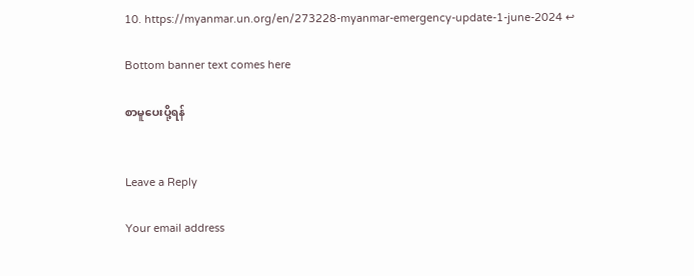10. https://myanmar.un.org/en/273228-myanmar-emergency-update-1-june-2024 ↩

Bottom banner text comes here

စာမူပေးပို့ရန်


Leave a Reply

Your email address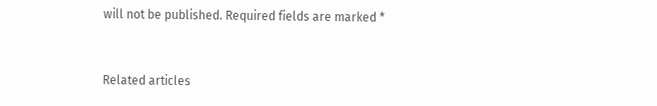will not be published. Required fields are marked *


Related articles